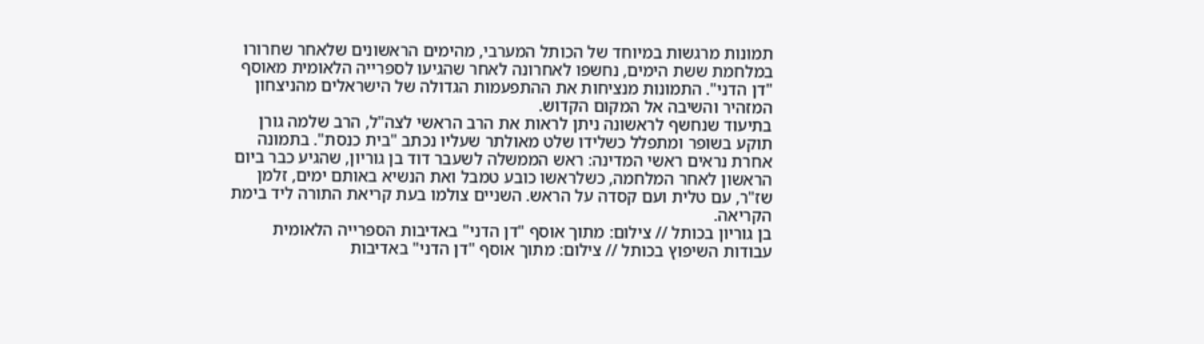תמונות מרגשות במיוחד של הכותל המערבי, מהימים הראשונים שלאחר שחרורו במלחמת ששת הימים, נחשפו לאחרונה לאחר שהגיעו לספרייה הלאומית מאוסף "דן הדני". התמונות מנציחות את ההתפעמות הגדולה של הישראלים מהניצחון המזהיר והשיבה אל המקום הקדוש.
בתיעוד שנחשף לראשונה ניתן לראות את הרב הראשי לצה"ל, הרב שלמה גורן תוקע בשופר ומתפלל כשלידו שלט מאולתר שעליו נכתב "בית כנסת". בתמונה אחרת נראים ראשי המדינה: ראש הממשלה לשעבר דוד בן גוריון, שהגיע כבר ביום הראשון לאחר המלחמה, כשלראשו כובע טמבל ואת הנשיא באותם ימים, זלמן שז"ר, עם טלית ועם קסדה על הראש. השניים צולמו בעת קריאת התורה ליד בימת הקריאה.
בן גוריון בכותל // צילום: מתוך אוסף "דן הדני" באדיבות הספרייה הלאומית
עבודות השיפוץ בכותל // צילום: מתוך אוסף "דן הדני" באדיבות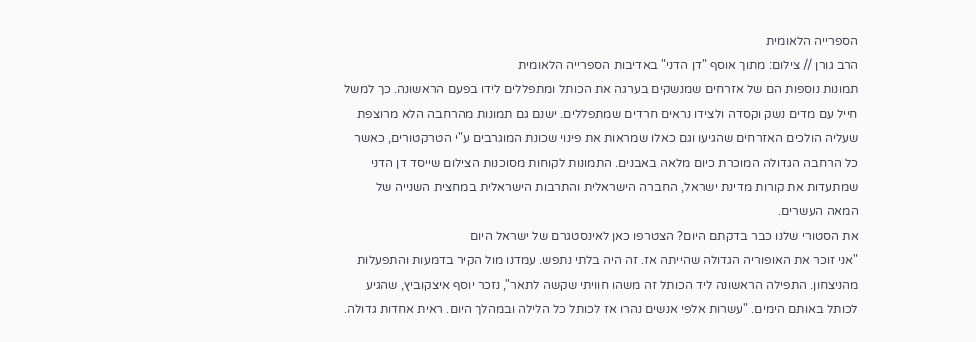הספרייה הלאומית
הרב גורן // צילום: מתוך אוסף "דן הדני" באדיבות הספרייה הלאומית
תמונות נוספות הם של אזרחים שמנשקים בערגה את הכותל ומתפללים לידו בפעם הראשונה. כך למשל חייל עם מדים נשק וקסדה ולצידו נראים חרדים שמתפללים. ישנם גם תמונות מהרחבה הלא מרוצפת שעליה הולכים האזרחים שהגיעו וגם כאלו שמראות את פינוי שכונת המוגרבים ע"י הטרקטורים, כאשר כל הרחבה הגדולה המוכרת כיום מלאה באבנים. התמונות לקוחות מסוכנות הצילום שייסד דן הדני שמתעדות את קורות מדינת ישראל, החברה הישראלית והתרבות הישראלית במחצית השנייה של המאה העשרים.
את הסטורי שלנו כבר בדקתם היום? הצטרפו כאן לאינסטגרם של ישראל היום
"אני זוכר את האופוריה הגדולה שהייתה אז. זה היה בלתי נתפש. עמדנו מול הקיר בדמעות והתפעלות מהניצחון. התפילה הראשונה ליד הכותל זה משהו חוויתי שקשה לתאר", נזכר יוסף איצקוביץ, שהגיע לכותל באותם הימים. "עשרות אלפי אנשים נהרו אז לכותל כל הלילה ובמהלך היום. ראית אחדות גדולה.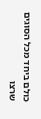כולם ביחד מכל הסוגים שרצו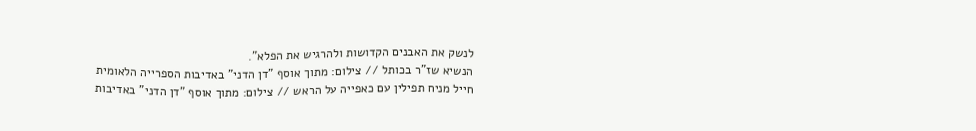לנשק את האבנים הקדושות ולהרגיש את הפלא".
הנשיא שז"ר בכותל // צילום: מתוך אוסף "דן הדני" באדיבות הספרייה הלאומית
חייל מניח תפילין עם כאפייה על הראש // צילום: מתוך אוסף "דן הדני" באדיבות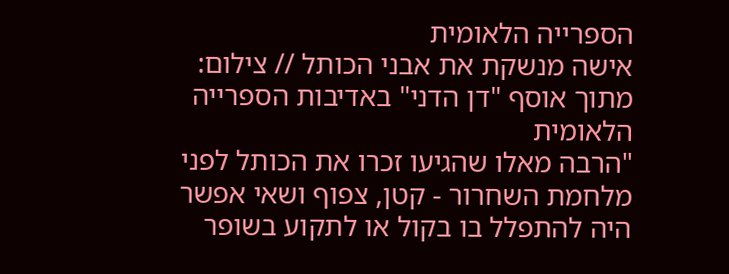הספרייה הלאומית
אישה מנשקת את אבני הכותל // צילום: מתוך אוסף "דן הדני" באדיבות הספרייה הלאומית
"הרבה מאלו שהגיעו זכרו את הכותל לפני מלחמת השחרור - קטן, צפוף ושאי אפשר היה להתפלל בו בקול או לתקוע בשופר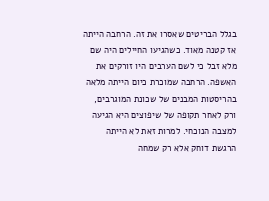בגלל הבריטים שאסרו את זה. הרחבה הייתה אז קטנה מאוד. כשהגיעו החיילים היה שם מלא זבל כי לשם הערבים היו זורקים את האשפה. הרחבה שמוכרת כיום הייתה מלאה בהריסטות המבנים של שכונת המוגרבים, ורק לאחר תקופה של שיפוצים היא הגיעה למצבה הנוכחי. למרות זאת לא הייתה הרגשת דוחק אלא רק שמחה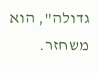גדולה", הוא משחזר.